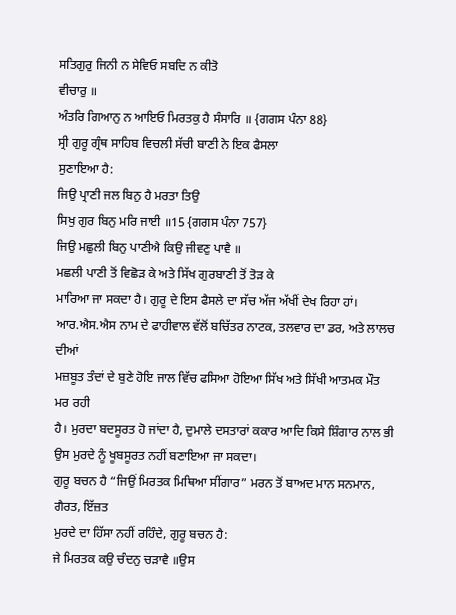ਸਤਿਗੁਰੁ ਜਿਨੀ ਨ ਸੇਵਿਓ ਸਬਦਿ ਨ ਕੀਤੋ
ਵੀਚਾਰੁ ॥
ਅੰਤਰਿ ਗਿਆਨੁ ਨ ਆਇਓ ਮਿਰਤਕੁ ਹੈ ਸੰਸਾਰਿ ॥ {ਗਗਸ ਪੰਨਾ 88}
ਸ੍ਰੀ ਗੁਰੂ ਗ੍ਰੰਥ ਸਾਹਿਬ ਵਿਚਲੀ ਸੱਚੀ ਬਾਣੀ ਨੇ ਇਕ ਫੈਸਲਾ
ਸੁਣਾਇਆ ਹੈ:
ਜਿਉ ਪ੍ਰਾਣੀ ਜਲ ਬਿਨੁ ਹੈ ਮਰਤਾ ਤਿਉ
ਸਿਖੁ ਗੁਰ ਬਿਨੁ ਮਰਿ ਜਾਈ ॥15 {ਗਗਸ ਪੰਨਾ 757}
ਜਿਉ ਮਛੁਲੀ ਬਿਨੁ ਪਾਣੀਐ ਕਿਉ ਜੀਵਣੁ ਪਾਵੈ ॥
ਮਛਲੀ ਪਾਣੀ ਤੋਂ ਵਿਛੋੜ ਕੇ ਅਤੇ ਸਿੱਖ ਗੁਰਬਾਣੀ ਤੋਂ ਤੋੜ ਕੇ
ਮਾਰਿਆ ਜਾ ਸਕਦਾ ਹੈ। ਗੁਰੂ ਦੇ ਇਸ ਫੈਸਲੇ ਦਾ ਸੱਚ ਅੱਜ ਅੱਖੀਂ ਦੇਖ ਰਿਹਾ ਹਾਂ।
ਆਰ.ਐਸ.ਐਸ ਨਾਮ ਦੇ ਫਾਹੀਵਾਲ ਵੱਲੋਂ ਬਚਿੱਤਰ ਨਾਟਕ, ਤਲਵਾਰ ਦਾ ਡਰ, ਅਤੇ ਲਾਲਚ ਦੀਆਂ
ਮਜ਼ਬੂਤ ਤੰਦਾਂ ਦੇ ਬੁਣੇ ਹੋਇ ਜਾਲ ਵਿੱਚ ਫਸਿਆ ਹੋਇਆ ਸਿੱਖ ਅਤੇ ਸਿੱਖੀ ਆਤਮਕ ਮੌਤ ਮਰ ਰਹੀ
ਹੈ। ਮੁਰਦਾ ਬਦਸੂਰਤ ਹੋ ਜਾਂਦਾ ਹੈ, ਦੁਮਾਲੇ ਦਸਤਾਰਾਂ ਕਕਾਰ ਆਦਿ ਕਿਸੇ ਸ਼ਿੰਗਾਰ ਨਾਲ ਭੀ
ਉਸ ਮੁਰਦੇ ਨੂੰ ਖੂਬਸੂਰਤ ਨਹੀਂ ਬਣਾਇਆ ਜਾ ਸਕਦਾ।
ਗੁਰੂ ਬਚਨ ਹੈ “ਜਿਉਂ ਮਿਰਤਕ ਮਿਥਿਆ ਸੀਂਗਾਰ” ਮਰਨ ਤੋਂ ਬਾਅਦ ਮਾਨ ਸਨਮਾਨ, ਗੈਰਤ, ਇੱਜ਼ਤ
ਮੁਰਦੇ ਦਾ ਹਿੱਸਾ ਨਹੀਂ ਰਹਿੰਦੇ, ਗੁਰੂ ਬਚਨ ਹੈ:
ਜੇ ਮਿਰਤਕ ਕਉ ਚੰਦਨੁ ਚੜਾਵੈ ॥ਉਸ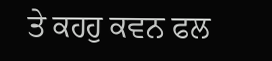ਤੇ ਕਹਹੁ ਕਵਨ ਫਲ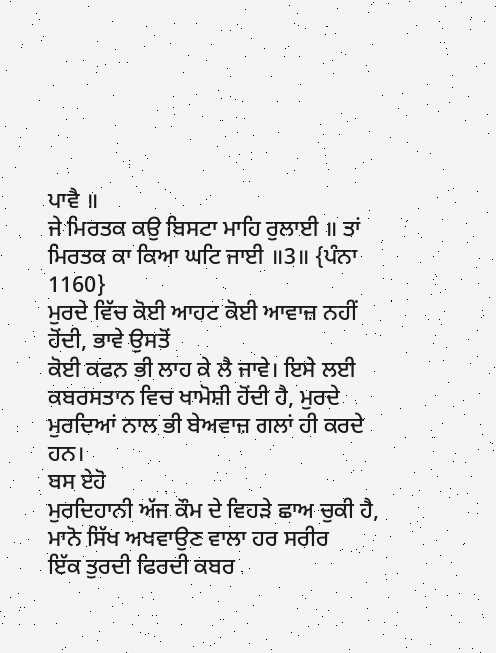ਪਾਵੈ ॥
ਜੇ ਮਿਰਤਕ ਕਉ ਬਿਸਟਾ ਮਾਹਿ ਰੁਲਾਈ ॥ ਤਾਂ ਮਿਰਤਕ ਕਾ ਕਿਆ ਘਟਿ ਜਾਈ ॥3॥ {ਪੰਨਾ
1160}
ਮੁਰਦੇ ਵਿੱਚ ਕੋਈ ਆਹਟ ਕੋਈ ਆਵਾਜ਼ ਨਹੀਂ ਹੋਂਦੀ, ਭਾਵੇ ਉਸਤੋਂ
ਕੋਈ ਕਫਨ ਭੀ ਲਾਹ ਕੇ ਲੈ ਜਾਵੇ। ਇਸੇ ਲਈ ਕਬਰਸਤਾਨ ਵਿਚ ਖਾਮੋਸ਼ੀ ਹੋਂਦੀ ਹੈ, ਮੁਰਦੇ
ਮੁਰਦਿਆਂ ਨਾਲ ਭੀ ਬੇਅਵਾਜ਼ ਗਲਾਂ ਹੀ ਕਰਦੇ ਹਨ।
ਬਸ ਏਹੋ
ਮੁਰਦਿਹਾਨੀ ਅੱਜ ਕੌਮ ਦੇ ਵਿਹੜੇ ਛਾਅ ਚੁਕੀ ਹੈ, ਮਾਨੋ ਸਿੱਖ ਅਖਵਾਉਣ ਵਾਲਾ ਹਰ ਸਰੀਰ
ਇੱਕ ਤੁਰਦੀ ਫਿਰਦੀ ਕਬਰ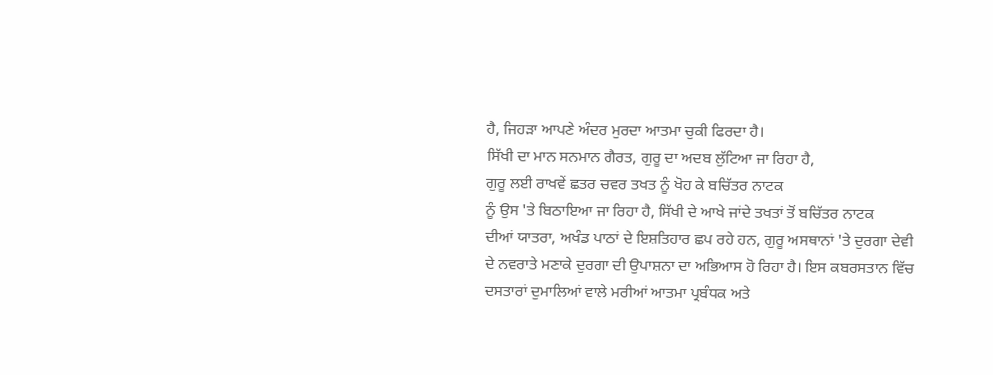ਹੈ, ਜਿਹੜਾ ਆਪਣੇ ਅੰਦਰ ਮੁਰਦਾ ਆਤਮਾ ਚੁਕੀ ਫਿਰਦਾ ਹੈ।
ਸਿੱਖੀ ਦਾ ਮਾਨ ਸਨਮਾਨ ਗੈਰਤ, ਗੁਰੂ ਦਾ ਅਦਬ ਲੁੱਟਿਆ ਜਾ ਰਿਹਾ ਹੈ,
ਗੁਰੂ ਲਈ ਰਾਖਵੇਂ ਛਤਰ ਚਵਰ ਤਖਤ ਨੂੰ ਖੋਹ ਕੇ ਬਚਿੱਤਰ ਨਾਟਕ
ਨੂੰ ਉਸ 'ਤੇ ਬਿਠਾਇਆ ਜਾ ਰਿਹਾ ਹੈ, ਸਿੱਖੀ ਦੇ ਆਖੇ ਜਾਂਦੇ ਤਖਤਾਂ ਤੋਂ ਬਚਿੱਤਰ ਨਾਟਕ
ਦੀਆਂ ਯਾਤਰਾ, ਅਖੰਡ ਪਾਠਾਂ ਦੇ ਇਸ਼ਤਿਹਾਰ ਛਪ ਰਹੇ ਹਨ, ਗੁਰੂ ਅਸਥਾਨਾਂ 'ਤੇ ਦੁਰਗਾ ਦੇਵੀ
ਦੇ ਨਵਰਾਤੇ ਮਣਾਕੇ ਦੁਰਗਾ ਦੀ ਉਪਾਸ਼ਨਾ ਦਾ ਅਭਿਆਸ ਹੋ ਰਿਹਾ ਹੈ। ਇਸ ਕਬਰਸਤਾਨ ਵਿੱਚ
ਦਸਤਾਰਾਂ ਦੁਮਾਲਿਆਂ ਵਾਲੇ ਮਰੀਆਂ ਆਤਮਾ ਪ੍ਰਬੰਧਕ ਅਤੇ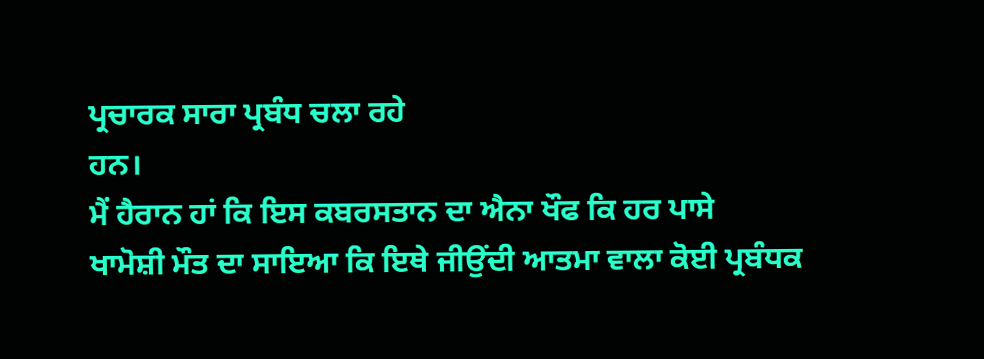ਪ੍ਰਚਾਰਕ ਸਾਰਾ ਪ੍ਰਬੰਧ ਚਲਾ ਰਹੇ
ਹਨ।
ਮੈਂ ਹੈਰਾਨ ਹਾਂ ਕਿ ਇਸ ਕਬਰਸਤਾਨ ਦਾ ਐਨਾ ਖੌਫ ਕਿ ਹਰ ਪਾਸੇ
ਖਾਮੋਸ਼ੀ ਮੌਤ ਦਾ ਸਾਇਆ ਕਿ ਇਥੇ ਜੀਉਂਦੀ ਆਤਮਾ ਵਾਲਾ ਕੋਈ ਪ੍ਰਬੰਧਕ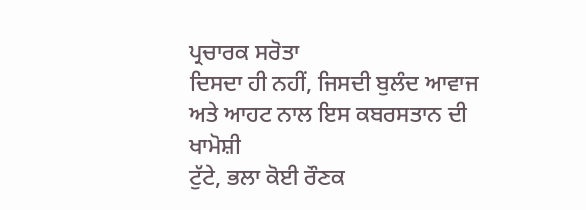ਪ੍ਰਚਾਰਕ ਸਰੋਤਾ
ਦਿਸਦਾ ਹੀ ਨਹੀਂ, ਜਿਸਦੀ ਬੁਲੰਦ ਆਵਾਜ ਅਤੇ ਆਹਟ ਨਾਲ ਇਸ ਕਬਰਸਤਾਨ ਦੀ ਖਾਮੋਸ਼ੀ
ਟੁੱਟੇ, ਭਲਾ ਕੋਈ ਰੌਣਕ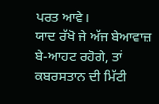ਪਰਤ ਆਵੇ।
ਯਾਦ ਰੱਖੋ ਜੇ ਅੱਜ ਬੇਆਵਾਜ਼ ਬੇ-ਆਹਟ ਰਹੋਗੇ, ਤਾਂ ਕਬਰਸਤਾਨ ਦੀ ਮਿੱਟੀ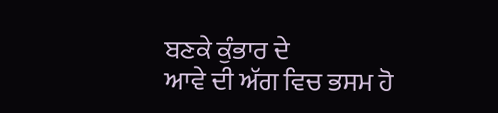ਬਣਕੇ ਕੁੰਭਾਰ ਦੇ
ਆਵੇ ਦੀ ਅੱਗ ਵਿਚ ਭਸਮ ਹੋ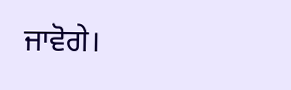ਜਾਵੋਗੇ।